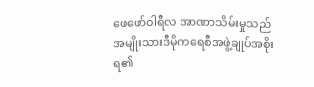ဖေဖော်ဝါရီလ အာဏာသိမ်းမှုသည် အမျိုးသားဒီမိုကရေစီအဖွဲ့ချုပ်အစိုးရ၏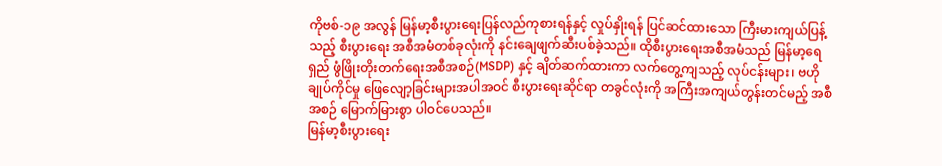ကိုဗစ်-၁၉ အလွန် မြန်မာ့စီးပွားရေးပြန်လည်ကုစားရန်နှင့် လှုပ်နှိုးရန် ပြင်ဆင်ထားသော ကြီးမားကျယ်ပြန့်သည့် စီးပွားရေး အစီအမံတစ်ခုလုံးကို နင်းချေဖျက်ဆီးပစ်ခဲ့သည်။ ထိုစီးပွားရေးအစီအမံသည် မြန်မာ့ရေရှည် ဖွံဖြိုးတိုးတက်ရေးအစီအစဉ်(MSDP) နှင့် ချိတ်ဆက်ထားကာ လက်တွေ့ကျသည့် လုပ်ငန်းများ၊ ဗဟိုချုပ်ကိုင်မှု ဖြေလျော့ခြင်းများအပါအဝင် စီးပွားရေးဆိုင်ရာ တခွင်လုံးကို အကြီးအကျယ်တွန်းတင်မည့် အစီအစဉ် မြောက်မြားစွာ ပါဝင်ပေသည်။
မြန်မာ့စီးပွားရေး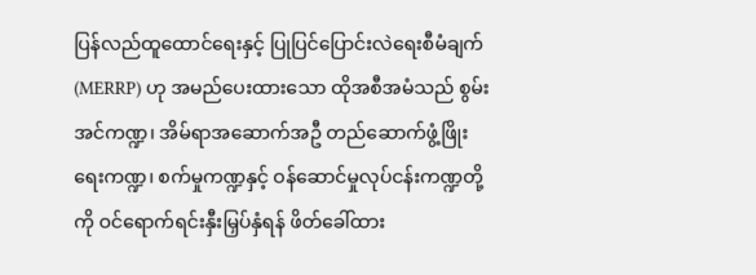ပြန်လည်ထူထောင်ရေးနှင့် ပြုပြင်ပြောင်းလဲရေးစီမံချက်(MERRP) ဟု အမည်ပေးထားသော ထိုအစီအမံသည် စွမ်းအင်ကဏ္ဍ၊ အိမ်ရာအဆောက်အဦ တည်ဆောက်ဖွံ့ဖြိုးရေးကဏ္ဍ၊ စက်မှုကဏ္ဍနှင့် ဝန်ဆောင်မှုလုပ်ငန်းကဏ္ဍတို့ကို ဝင်ရောက်ရင်းနှီးမြှပ်နှံရန် ဖိတ်ခေါ်ထား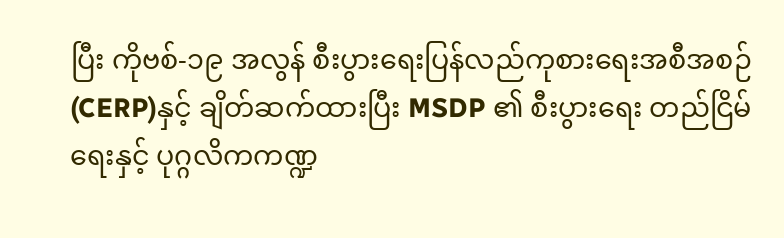ပြီး ကိုဗစ်-၁၉ အလွန် စီးပွားရေးပြန်လည်ကုစားရေးအစီအစဉ်(CERP)နှင့် ချိတ်ဆက်ထားပြီး MSDP ၏ စီးပွားရေး တည်ငြိမ်ရေးနှင့် ပုဂ္ဂလိကကဏ္ဍ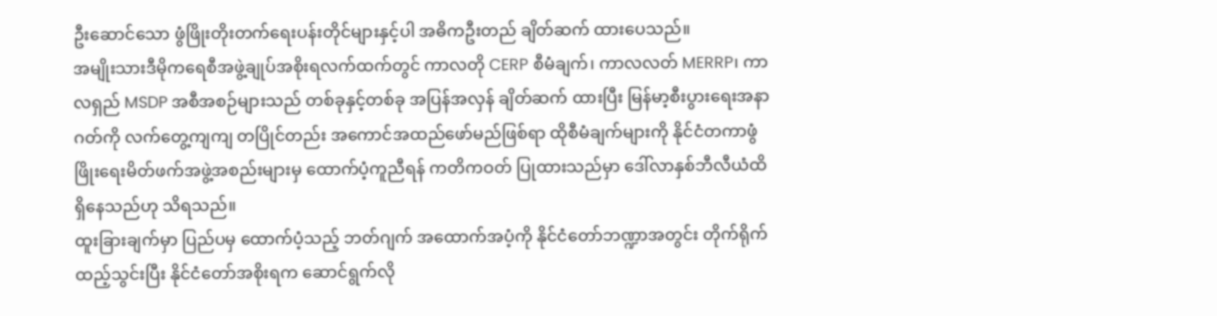ဦးဆောင်သော ဖွံဖြိုးတိုးတက်ရေးပန်းတိုင်များနှင့်ပါ အဓိကဦးတည် ချိတ်ဆက် ထားပေသည်။
အမျိုးသားဒီမိုကရေစီအဖွဲ့ချုပ်အစိုးရလက်ထက်တွင် ကာလတို CERP စီမံချက်၊ ကာလလတ် MERRP၊ ကာလရှည် MSDP အစီအစဉ်များသည် တစ်ခုနှင့်တစ်ခု အပြန်အလှန် ချိတ်ဆက် ထားပြီး မြန်မာ့စီးပွားရေးအနာဂတ်ကို လက်တွေ့ကျကျ တပြိုင်တည်း အကောင်အထည်ဖော်မည်ဖြစ်ရာ ထိုစီမံချက်များကို နိုင်ငံတကာဖွံဖြိုးရေးမိတ်ဖက်အဖွဲ့အစည်းများမှ ထောက်ပံ့ကူညီရန် ကတိကဝတ် ပြုထားသည်မှာ ဒေါ်လာနှစ်ဘီလီယံထိ ရှိနေသည်ဟု သိရသည်။
ထူးခြားချက်မှာ ပြည်ပမှ ထောက်ပံ့သည့် ဘတ်ဂျက် အထောက်အပံ့ကို နိုင်ငံတော်ဘဏ္ဍာအတွင်း တိုက်ရိုက်ထည့်သွင်းပြီး နိုင်ငံတော်အစိုးရက ဆောင်ရွက်လို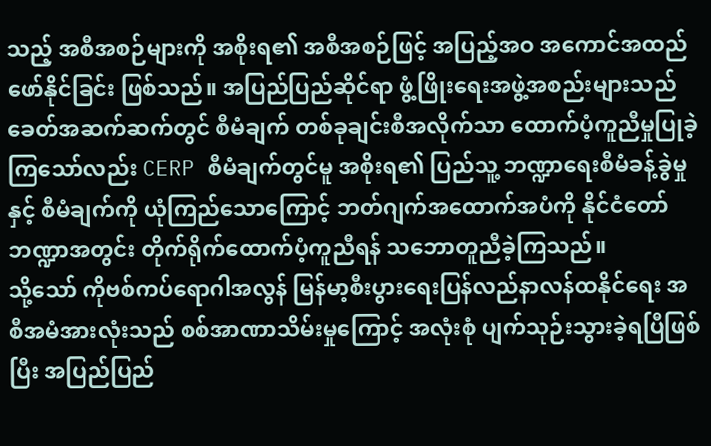သည့် အစီအစဉ်များကို အစိုးရ၏ အစီအစဉ်ဖြင့် အပြည့်အဝ အကောင်အထည်ဖော်နိုင်ခြင်း ဖြစ်သည်။ အပြည်ပြည်ဆိုင်ရာ ဖွံ့ဖြိုးရေးအဖွဲ့အစည်းများသည် ခေတ်အဆက်ဆက်တွင် စီမံချက် တစ်ခုချင်းစီအလိုက်သာ ထောက်ပံ့ကူညီမှုပြုခဲ့ကြသော်လည်း CERP စီမံချက်တွင်မူ အစိုးရ၏ ပြည်သူ့ ဘဏ္ဍာရေးစီမံခန့်ခွဲမှုနှင့် စီမံချက်ကို ယုံကြည်သောကြောင့် ဘတ်ဂျက်အထောက်အပံကို နိုင်ငံတော် ဘဏ္ဍာအတွင်း တိုက်ရိုက်ထောက်ပံ့ကူညီရန် သဘောတူညီခဲ့ကြသည်။
သို့သော် ကိုဗစ်ကပ်ရောဂါအလွန် မြန်မာ့စီးပွားရေးပြန်လည်နာလန်ထနိုင်ရေး အစီအမံအားလုံးသည် စစ်အာဏာသိမ်းမှုကြောင့် အလုံးစုံ ပျက်သုဉ်းသွားခဲ့ရပြီဖြစ်ပြီး အပြည်ပြည်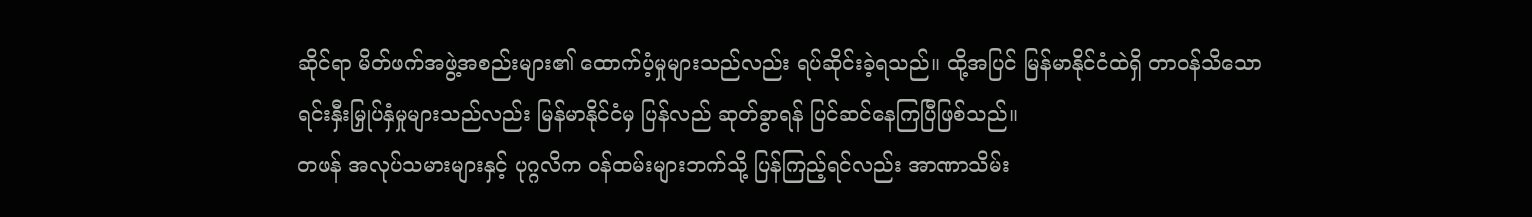ဆိုင်ရာ မိတ်ဖက်အဖွဲ့အစည်းများ၏ ထောက်ပံ့မှုများသည်လည်း ရပ်ဆိုင်းခဲ့ရသည်။ ထို့အပြင် မြန်မာနိုင်ငံထဲရှိ တာဝန်သိသော ရင်းနှီးမြှုပ်နှံမှုများသည်လည်း မြန်မာနိုင်ငံမှ ပြန်လည် ဆုတ်ခွာရန် ပြင်ဆင်နေကြပြီဖြစ်သည်။
တဖန် အလုပ်သမားများနှင့် ပုဂ္ဂလိက ဝန်ထမ်းများဘက်သို့ ပြန်ကြည့်ရင်လည်း အာဏာသိမ်း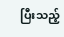ပြီးသည့်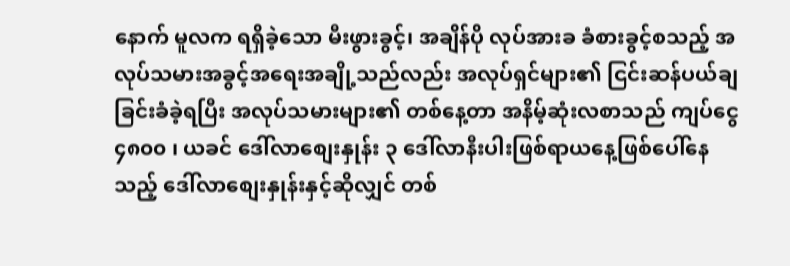နောက် မူလက ရရှိခဲ့သော မီးဖွားခွင့်၊ အချိန်ပို လုပ်အားခ ခံစားခွင့်စသည့် အလုပ်သမားအခွင့်အရေးအချို့သည်လည်း အလုပ်ရှင်များ၏ ငြင်းဆန်ပယ်ချခြင်းခံခဲ့ရပြီး အလုပ်သမားများ၏ တစ်နေ့တာ အနိမ့်ဆုံးလစာသည် ကျပ်ငွေ ၄၈၀၀ ၊ ယခင် ဒေါ်လာစျေးနှုန်း ၃ ဒေါ်လာနီးပါးဖြစ်ရာယနေ့ဖြစ်ပေါ်နေသည့် ဒေါ်လာစျေးနှုန်းနှင့်ဆိုလျှင် တစ်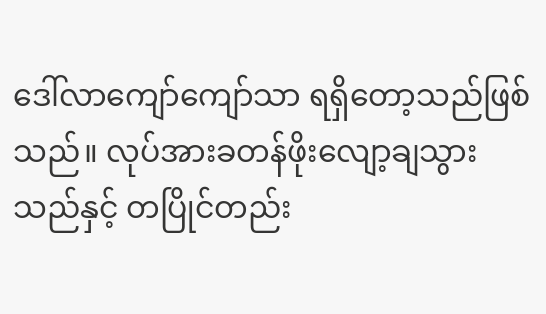ဒေါ်လာကျော်ကျော်သာ ရရှိတော့သည်ဖြစ်သည်။ လုပ်အားခတန်ဖိုးလျော့ချသွားသည်နှင့် တပြိုင်တည်း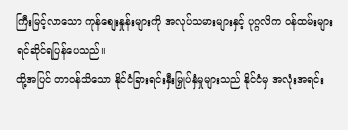ကြီးမြင့်လာသော ကုန်စျေးနှုန်းများကို အလုပ်သမားများနှင့် ပုဂ္ဂလိက ဝန်ထမ်းများ ရင်ဆိုင်ရပြန်ပေသည်။
ထို့အပြင် တာဝန်သိသော နိုင်ငံခြားရင်းနှီးမြှုပ်နှံမှုများသည် နိုင်ငံမှ အလုံးအရင်း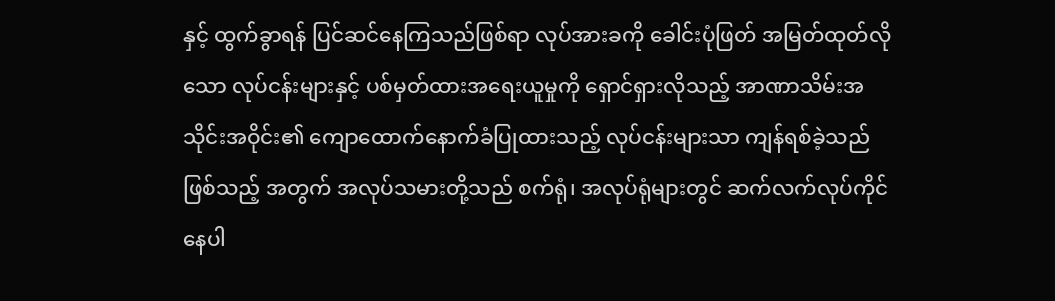နှင့် ထွက်ခွာရန် ပြင်ဆင်နေကြသည်ဖြစ်ရာ လုပ်အားခကို ခေါင်းပုံဖြတ် အမြတ်ထုတ်လိုသော လုပ်ငန်းများနှင့် ပစ်မှတ်ထားအရေးယူမှုကို ရှောင်ရှားလိုသည့် အာဏာသိမ်းအသိုင်းအဝိုင်း၏ ကျောထောက်နောက်ခံပြုထားသည့် လုပ်ငန်းများသာ ကျန်ရစ်ခဲ့သည် ဖြစ်သည့် အတွက် အလုပ်သမားတို့သည် စက်ရုံ၊ အလုပ်ရုံများတွင် ဆက်လက်လုပ်ကိုင်နေပါ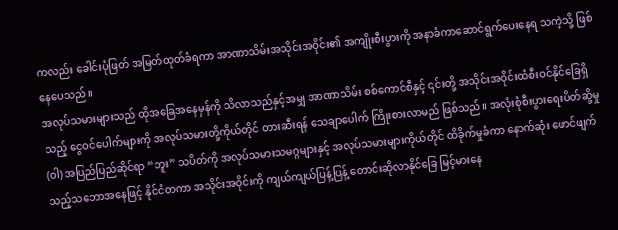ကလည်း ခေါင်းပုံဖြတ် အမြတ်ထုတ်ခံရကာ အာဏာသိမ်းအသိုင်းအဝိုင်း၏ အကျိုးစီးပွားကို အနာခံကာဆောင်ရွက်ပေးနေရ သကဲ့သို့ ဖြစ်နေပေသည်။
အလုပ်သမားများသည် ထိုအခြေအနေမှန်ကို သိလာသည်နှင့်အမျှ အာဏာသိမ်း စစ်ကောင်စီနှင့် ၎င်းတို့ အသိုင်းအဝိုင်းထံစီးဝင်နိုင်ခြေရှိသည့် ငွေဝင်ပေါက်များကို အလုပ်သမားတို့ကိုယ်တိုင် တားဆီးရန် သေချာပေါက် ကြိုးစားလာမည် ဖြစ်သည်။ အလုံးစုံစီးပွားရေးပိတ်ဆို့မှု (ဝါ) အပြည်ပြည်ဆိုင်ရာ “ဘူး” သပိတ်ကို အလုပ်သမားသမဂ္ဂများနှင့် အလုပ်သမားများကိုယ်တိုင် ထိခိုက်မှုခံကာ နောက်ဆုံး ဖောင်ဖျက်သည့်သဘောအနေဖြင့် နိုင်ငံတကာ အသိုင်းအဝိုင်းကို ကျယ်ကျယ်ပြန့်ပြန့် တောင်းဆိုလာနိုင်ခြေ မြင့်မားနေ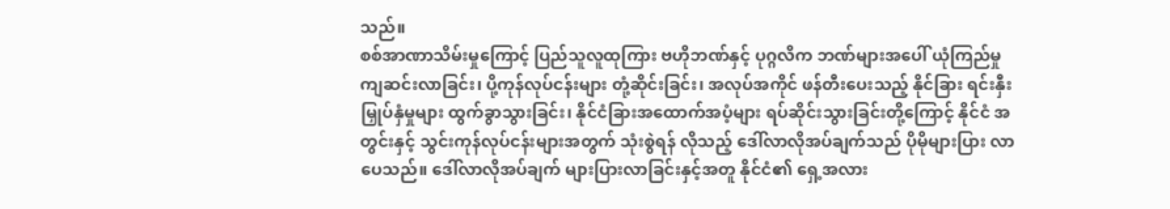သည်။
စစ်အာဏာသိမ်းမှုကြောင့် ပြည်သူလူထုကြား ဗဟိုဘဏ်နှင့် ပုဂ္ဂလိက ဘဏ်များအပေါ် ယုံကြည်မှု ကျဆင်းလာခြင်း၊ ပို့ကုန်လုပ်ငန်းများ တုံ့ဆိုင်းခြင်း၊ အလုပ်အကိုင် ဖန်တီးပေးသည့် နိုင်ခြား ရင်းနှီးမြှုပ်နှံမှုများ ထွက်ခွာသွားခြင်း၊ နိုင်ငံခြားအထောက်အပံ့များ ရပ်ဆိုင်းသွားခြင်းတို့ကြောင့် နိုင်ငံ အတွင်းနှင့် သွင်းကုန်လုပ်ငန်းများအတွက် သုံးစွဲရန် လိုသည့် ဒေါ်လာလိုအပ်ချက်သည် ပိုမိုများပြား လာပေသည်။ ဒေါ်လာလိုအပ်ချက် များပြားလာခြင်းနှင့်အတူ နိုင်ငံ၏ ရှေ့အလား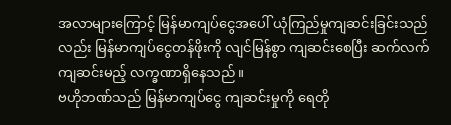အလာများကြောင့် မြန်မာကျပ်ငွေအပေါ် ယုံကြည်မှုကျဆင်းခြင်းသည်လည်း မြန်မာကျပ်ငွေတန်ဖိုးကို လျင်မြန်စွာ ကျဆင်းစေပြီး ဆက်လက် ကျဆင်းမည့် လက္ခဏာရှိနေသည်။
ဗဟိုဘဏ်သည် မြန်မာကျပ်ငွေ ကျဆင်းမှုကို ရေတို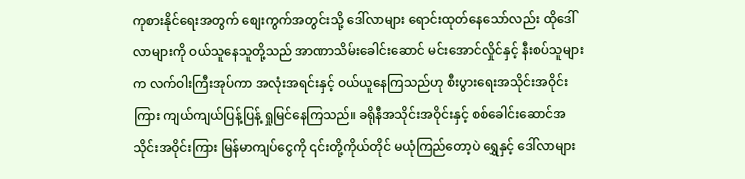ကုစားနိုင်ရေးအတွက် စျေးကွက်အတွင်းသို့ ဒေါ်လာများ ရောင်းထုတ်နေသော်လည်း ထိုဒေါ်လာများကို ဝယ်သူနေသူတို့သည် အာဏာသိမ်းခေါင်းဆောင် မင်းအောင်လှိုင်နှင့် နီးစပ်သူများက လက်ဝါးကြီးအုပ်ကာ အလုံးအရင်းနှင့် ဝယ်ယူနေကြသည်ဟု စီးပွားရေးအသိုင်းအဝိုင်းကြား ကျယ်ကျယ်ပြန့်ပြန့် ရှုမြင်နေကြသည်။ ခရိုနီအသိုင်းအဝိုင်းနှင့် စစ်ခေါင်းဆောင်အသိုင်းအဝိုင်းကြား မြန်မာကျပ်ငွေကို ၎င်းတို့ကိုယ်တိုင် မယုံကြည်တော့ပဲ ရွှေနှင့် ဒေါ်လာများ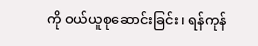ကို ဝယ်ယူစုဆောင်းခြင်း၊ ရန်ကုန်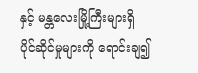နှင့် မန္တလေးမြို့ကြီးများရှိ ပိုင်ဆိုင်မှုများကို ရောင်းချ၍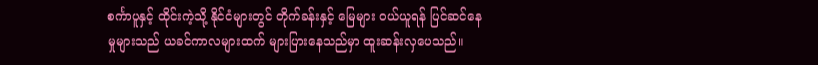စင်္ကာပူနှင့် ထိုင်းကဲ့သို့ နိုင်ငံများတွင် တိုက်ခန်းနှင့် မြေများ ဝယ်ယူရန် ပြင်ဆင်နေမှုများသည် ယခင်ကာလများထက် များပြားနေသည်မှာ ထူးဆန်းလှပေသည်။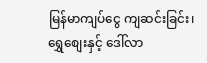မြန်မာကျပ်ငွေ ကျဆင်းခြင်း၊ ရွှေစျေးနှင့် ဒေါ်လာ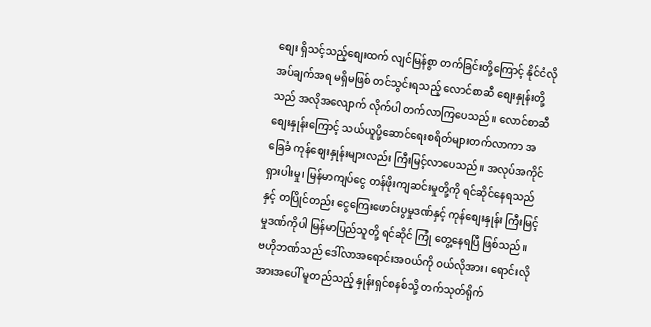စျေး ရှိသင့်သည့်စျေးထက် လျင်မြန်စွာ တက်ခြင်းတို့ကြောင့် နိုင်ငံလိုအပ်ချက်အရ မရှိမဖြစ် တင်သွင်းရသည့် လောင်စာဆီ စျေးနှုန်းတို့သည် အလိုအလျောက် လိုက်ပါ တက်လာကြပေသည်။ လောင်စာဆီစျေးနှုန်းကြောင့် သယ်ယူပို့ဆောင်ရေးစရိတ်များတက်လာကာ အခြေခံ ကုန်စျေးနှုန်းများလည်း ကြီးမြင့်လာပေသည်။ အလုပ်အကိုင် ရှားပါးမှု၊ မြန်မာကျပ်ငွေ တန်ဖိုးကျဆင်းမှုတို့ကို ရင်ဆိုင်နေရသည်နှင့် တပြိုင်တည်း ငွေကြေးဖောင်းပွမှုဒဏ်နှင့် ကုန်စျေးနှုန်း ကြီးမြင့်မှုဒဏ်ကိုပါ မြန်မာပြည်သူတို့ ရင်ဆိုင် ကြုံ တွေ့နေရပြီ ဖြစ်သည်။
ဗဟိုဘဏ်သည် ဒေါ်လာအရောင်းအဝယ်ကို ဝယ်လိုအား၊ ရောင်းလိုအားအပေါ် မူတည်သည့် နှုန်းရှင်စနစ်သို့ တက်သုတ်ရိုက်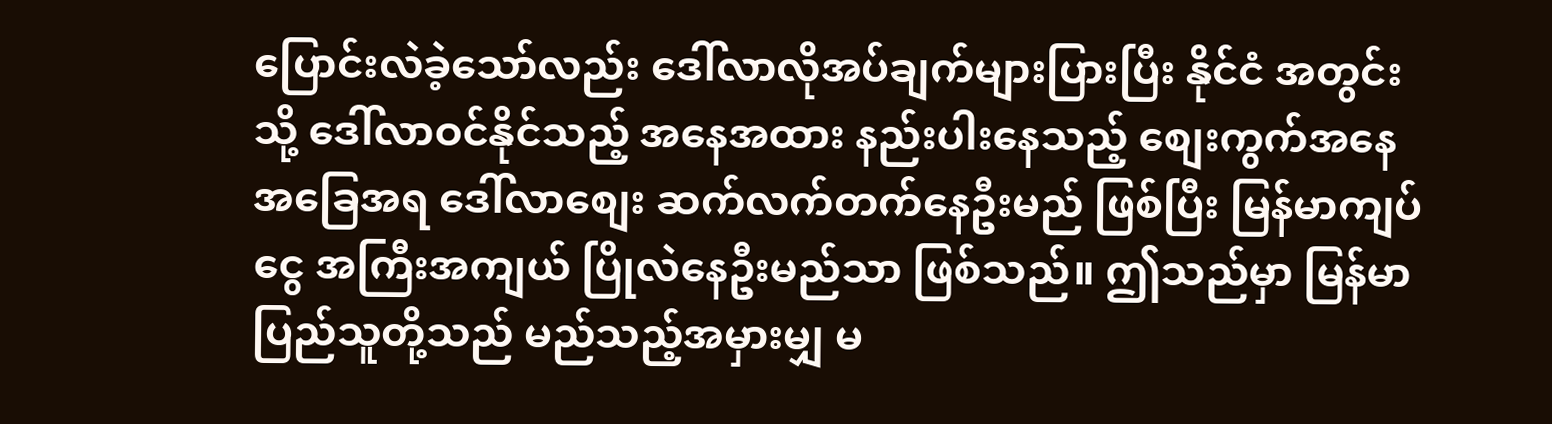ပြောင်းလဲခဲ့သော်လည်း ဒေါ်လာလိုအပ်ချက်များပြားပြီး နိုင်ငံ အတွင်းသို့ ဒေါ်လာဝင်နိုင်သည့် အနေအထား နည်းပါးနေသည့် စျေးကွက်အနေအခြေအရ ဒေါ်လာစျေး ဆက်လက်တက်နေဦးမည် ဖြစ်ပြီး မြန်မာကျပ်ငွေ အကြီးအကျယ် ပြိုလဲနေဦးမည်သာ ဖြစ်သည်။ ဤသည်မှာ မြန်မာပြည်သူတို့သည် မည်သည့်အမှားမျှ မ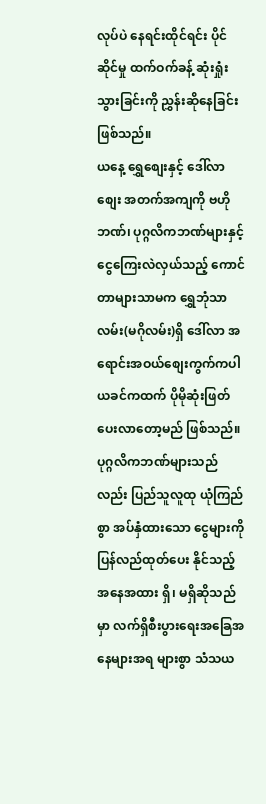လုပ်ပဲ နေရင်းထိုင်ရင်း ပိုင်ဆိုင်မှု ထက်ဝက်ခန့် ဆုံးရှုံးသွားခြင်းကို ညွှန်းဆိုနေခြင်း ဖြစ်သည်။
ယနေ့ ရွှေစျေးနှင့် ဒေါ်လာစျေး အတက်အကျကို ဗဟိုဘဏ်၊ ပုဂ္ဂလိကဘဏ်များနှင့် ငွေကြေးလဲလှယ်သည့် ကောင်တာများသာမက ရွှေဘုံသာလမ်း(မဂိုလမ်း)ရှိ ဒေါ်လာ အရောင်းအဝယ်စျေးကွက်ကပါ ယခင်ကထက် ပိုမိုဆုံးဖြတ်ပေးလာတော့မည် ဖြစ်သည်။ ပုဂ္ဂလိကဘဏ်များသည်လည်း ပြည်သူလူထု ယုံကြည်စွာ အပ်နှံထားသော ငွေများကို ပြန်လည်ထုတ်ပေး နိုင်သည့် အနေအထား ရှိ၊ မရှိဆိုသည်မှာ လက်ရှိစီးပွားရေးအခြေအနေများအရ များစွာ သံသယ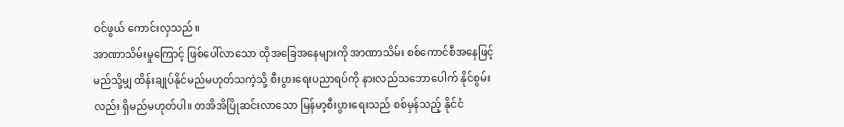ဝင်ဖွယ် ကောင်းလှသည်။
အာဏာသိမ်းမှုကြောင့် ဖြစ်ပေါ်လာသော ထိုအခြေအနေများကို အာဏာသိမ်း စစ်ကောင်စီအနေဖြင့် မည်သို့မျှ ထိန်းချုပ်နိုင်မည်မဟုတ်သကဲ့သို့ စီးပွားရေးပညာရပ်ကို နားလည်သဘောပေါက် နိုင်စွမ်းလည်း ရှိမည်မဟုတ်ပါ။ တအိအိပြိုဆင်းလာသော မြန်မာ့စီးပွားရေးသည် စစ်မှန်သည့် နိုင်ငံ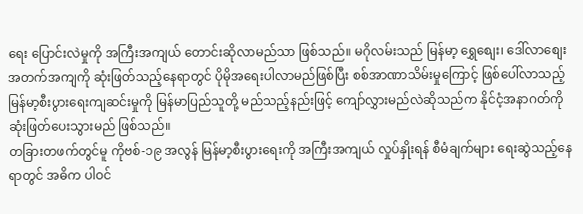ရေး ပြောင်းလဲမှုကို အကြီးအကျယ် တောင်းဆိုလာမည်သာ ဖြစ်သည်။ မဂိုလမ်းသည် မြန်မာ့ ရွှေစျေး၊ ဒေါ်လာစျေး အတက်အကျကို ဆုံးဖြတ်သည့်နေရာတွင် ပိုမိုအရေးပါလာမည်ဖြစ်ပြီး စစ်အာဏာသိမ်းမှုကြောင့် ဖြစ်ပေါ်လာသည့် မြန်မာ့စီးပွားရေးကျဆင်းမှုကို မြန်မာပြည်သူတို့ မည်သည့်နည်းဖြင့် ကျော်လွှားမည်လဲဆိုသည်က နိုင်ငံ့အနာဂတ်ကို ဆုံးဖြတ်ပေးသွားမည် ဖြစ်သည်။
တခြားတဖက်တွင်မူ ကိုဗစ်-၁၉ အလွန် မြန်မာ့စီးပွားရေးကို အကြီးအကျယ် လှုပ်နှိုးရန် စီမံချက်များ ရေးဆွဲသည့်နေရာတွင် အဓိက ပါဝင်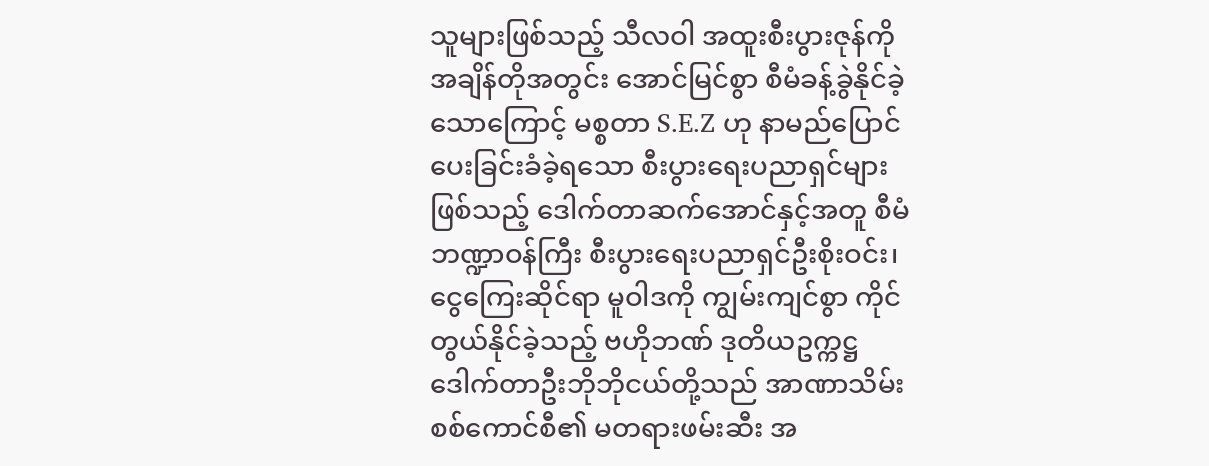သူများဖြစ်သည့် သီလဝါ အထူးစီးပွားဇုန်ကို အချိန်တိုအတွင်း အောင်မြင်စွာ စီမံခန့်ခွဲနိုင်ခဲ့သောကြောင့် မစ္စတာ S.E.Z ဟု နာမည်ပြောင်ပေးခြင်းခံခဲ့ရသော စီးပွားရေးပညာရှင်များဖြစ်သည့် ဒေါက်တာဆက်အောင်နှင့်အတူ စီမံဘဏ္ဍာဝန်ကြီး စီးပွားရေးပညာရှင်ဦးစိုးဝင်း၊ ငွေကြေးဆိုင်ရာ မူဝါဒကို ကျွမ်းကျင်စွာ ကိုင်တွယ်နိုင်ခဲ့သည့် ဗဟိုဘဏ် ဒုတိယဥက္ကဋ္ဌ ဒေါက်တာဦးဘိုဘိုငယ်တို့သည် အာဏာသိမ်း စစ်ကောင်စီ၏ မတရားဖမ်းဆီး အ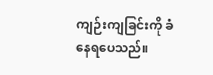ကျဉ်းကျခြင်းကို ခံနေရပေသည်။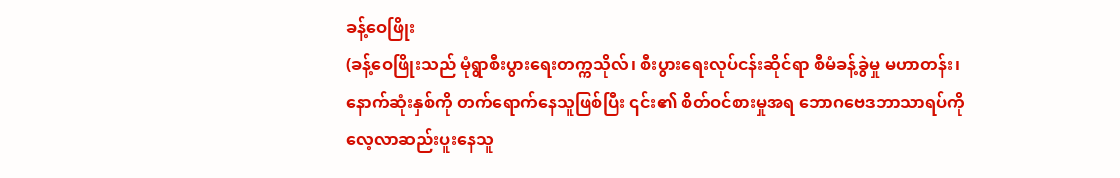ခန့်ဝေဖြိုး
(ခန့်ဝေဖြိုးသည် မုံရွာစီးပွားရေးတက္ကသိုလ်၊ စီးပွားရေးလုပ်ငန်းဆိုင်ရာ စီမံခန့်ခွဲမှု မဟာတန်း၊ နောက်ဆုံးနှစ်ကို တက်ရောက်နေသူဖြစ်ပြီး ၎င်း၏ စိတ်ဝင်စားမှုအရ ဘောဂဗေဒဘာသာရပ်ကို လေ့လာဆည်းပူးနေသူ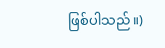ဖြစ်ပါသည်။)